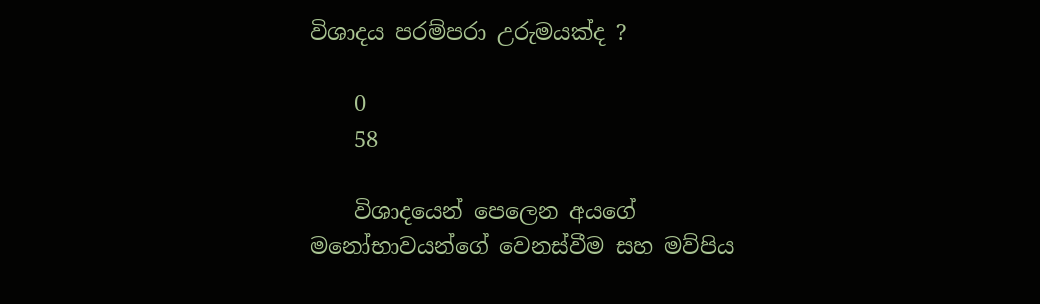විශාදය පරම්පරා උරුමයක්ද ?

    0
    58

    විශාදයෙන් පෙලෙන අයගේ මනෝභාවයන්ගේ වෙනස්වීම සහ මව්පිය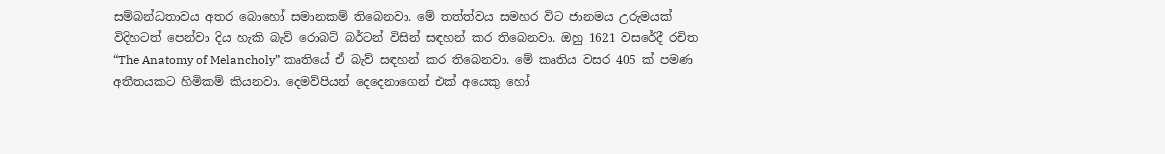සම්බන්ධතාවය අතර බොහෝ සමානකම් තිබෙනවා. මේ තත්ත්වය සමහර විට ජානමය උරුමයක් විදිහටත් පෙන්වා දිය හැකි බැව් රොබට් බර්ටන් විසින් සඳහන් කර තිබෙනවා. ඔහු 1621 වසරේදී රචිත “The Anatomy of Melancholy” කෘතියේ ඒ බැව් සඳහන් කර තිබෙනවා. මේ කෘතිය වසර 405 ක් පමණ අතීතයකට හිමිකම් කියනවා. දෙමව්පියන් දෙදෙනාගෙන් එක් අයෙකු හෝ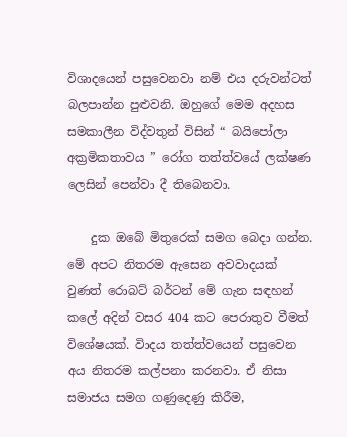විශාදයෙන් පසුවෙනවා නම් එය දරුවන්ටත් බලපාන්න පුළුවනි. ඔහුගේ මෙම අදහස සමකාලීන විද්වතුන් විසින් “ බයිපෝලා අක්‍රමිකතාවය ” රෝග තත්ත්වයේ ලක්ෂණ ලෙසින් පෙන්වා දී තිබෙනවා.

    දුක ඔබේ මිතුරෙක් සමග බෙදා ගන්න. මේ අපට නිතරම ඇසෙන අවවාදයක් වුණත් රොබට් බර්ටන් මේ ගැන සඳහන් කලේ අදින් වසර 404 කට පෙරාතුව වීමත් විශේෂයක්. විාදය තත්ත්වයෙන් පසුවෙන අය නිතරම කල්පනා කරනවා. ඒ නිසා සමාජය සමග ගණුදෙණු කිරීම,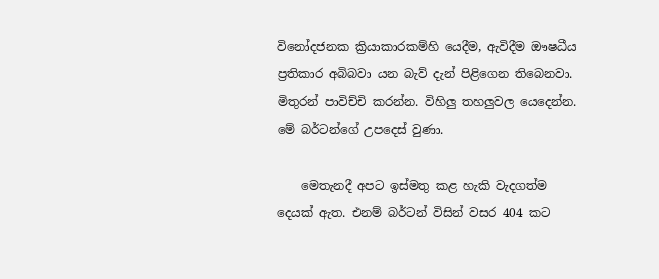විනෝදජනක ක්‍රියාකාරකම්හි යෙදීම, ඇවිදීම ඖෂධීය ප්‍රතිකාර අබිබවා යන බැව් දැන් පිළිගෙන තිබෙනවා. මිතුරන් පාවිච්චි කරන්න. විහිලු තහලුවල යෙදෙන්න. මේ බර්ටන්ගේ උපදෙස් වුණා.

    මෙතැනදී අපට ඉස්මතු කළ හැකි වැදගත්ම දෙයක් ඇත. එනම් බර්ටන් විසින් වසර 404 කට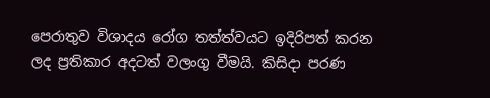පෙරාතුව විශාදය රෝග තත්ත්වයට ඉදිරිපත් කරන ලද ප්‍රතිකාර අදටත් වලංගු වීමයි. කිසිදා පරණ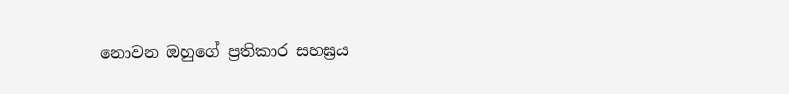නොවන ඔහුගේ ප්‍රතිකාර සහඝ්‍රය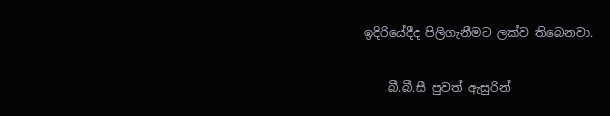ඉදිරියේදීද පිලිගැනීමට ලක්ව තිබෙනවා.

    බී.බී.සී පුවත් ඇසුරින්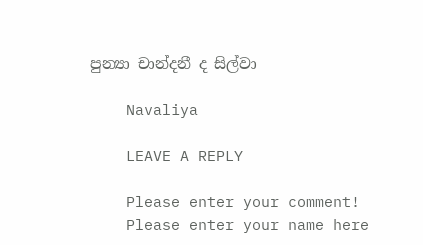පුන්‍යා චාන්දනී ද සිල්වා

    Navaliya

    LEAVE A REPLY

    Please enter your comment!
    Please enter your name here